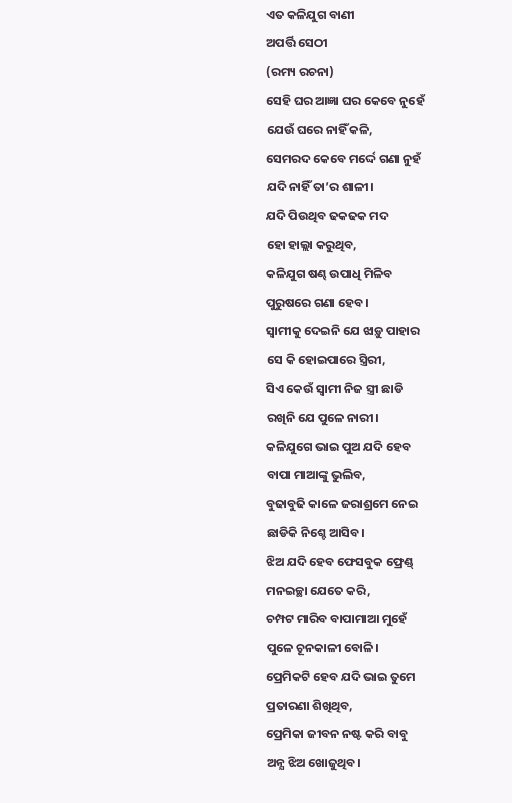ଏତ କଳିଯୁଗ ବାଣୀ
ଅପର୍ତ୍ତି ସେଠୀ
(ରମ୍ୟ ରଚନା)
ସେହି ଘର ଆଜ୍ଞା ଘର କେବେ ନୁହେଁ
ଯେଉଁ ଘରେ ନାହିଁ କଳି,
ସେମରଦ କେବେ ମର୍ଦ୍ଦେ ଗଣା ନୁହଁ
ଯଦି ନାହିଁ ତା’ର ଶାଳୀ।
ଯଦି ପିଉଥିବ ଢକଢକ ମଦ
ହୋ ହାଲ୍ଲା କରୁଥିବ,
କଳିଯୁଗ ଷଣ୍ଢ ଉପାଧି ମିଳିବ
ପୁରୁଷରେ ଗଣା ହେବ।
ସ୍ଵାମୀକୁ ଦେଇନି ଯେ ଝାଡ଼ୁ ପାହାର
ସେ କି ହୋଇପାରେ ସ୍ତ୍ରିରୀ,
ସିଏ କେଉଁ ସ୍ଵାମୀ ନିଜ ସ୍ତ୍ରୀ ଛାଡି
ରଖିନି ଯେ ପୁଳେ ନାରୀ।
କଳିଯୁଗେ ଭାଇ ପୁଅ ଯଦି ହେବ
ବାପା ମାଆଙ୍କୁ ଭୁଲିବ,
ବୁଢାବୁଢି କାଳେ ଜରାଶ୍ରମେ ନେଇ
ଛାଡିକି ନିଶ୍ଚେ ଆସିବ।
ଝିଅ ଯଦି ହେବ ଫେସବୁକ ଫ୍ରେଣ୍ଡ୍
ମନଇଚ୍ଛା ଯେତେ କରି,
ଚମ୍ପଟ ମାରିବ ବାପାମାଆ ମୁହେଁ
ପୁଳେ ଚୂନକାଳୀ ବୋଳି।
ପ୍ରେମିକଟି ହେବ ଯଦି ଭାଇ ତୁମେ
ପ୍ରତାରଣା ଶିଖିଥିବ,
ପ୍ରେମିକା ଜୀବନ ନଷ୍ଟ କରି ବାବୁ
ଅନ୍ଯ ଝିଅ ଖୋଜୁଥିବ।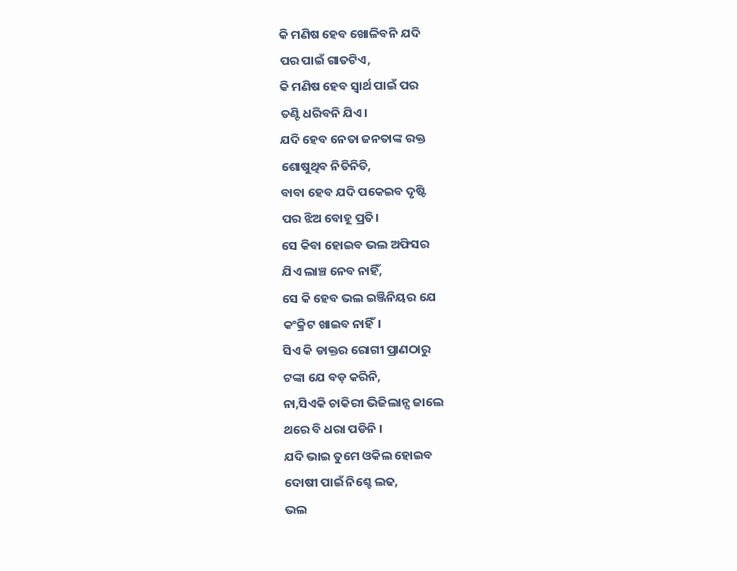କି ମଣିଷ ହେବ ଖୋଳିବନି ଯଦି
ପର ପାଇଁ ଗାତଟିଏ,
କି ମଣିଷ ହେବ ସ୍ଵାର୍ଥ ପାଇଁ ପର
ତଣ୍ଟି ଧରିବନି ଯିଏ।
ଯଦି ହେବ ନେତା ଜନତାଙ୍କ ରକ୍ତ
ଶୋଷୁଥିବ ନିତିନିତି,
ବାବା ହେବ ଯଦି ପକେଇବ ଦୃଷ୍ଟି
ପର ଝିଅ ବୋହୂ ପ୍ରତି।
ସେ କିବା ହୋଇବ ଭଲ ଅଫିସର
ଯିଏ ଲାଞ୍ଚ ନେବ ନାହିଁ,
ସେ କି ହେବ ଭଲ ଇଞ୍ଜିନିୟର ଯେ
କଂକ୍ରିଟ ଖାଇବ ନାହିଁ।
ସିଏ କି ଡାକ୍ତର ରୋଗୀ ପ୍ରାଣଠାରୁ
ଟଙ୍କା ଯେ ବଡ଼ କରିନି,
ନା,ସିଏକି ଚାକିରୀ ଭିଜିଲାନ୍ସ ଜାଲେ
ଥରେ ବି ଧରା ପଡିନି ।
ଯଦି ଭାଇ ତୁମେ ଓକିଲ ହୋଇବ
ଦୋଷୀ ପାଇଁ ନିଶ୍ଚେ ଲଢ,
ଭଲ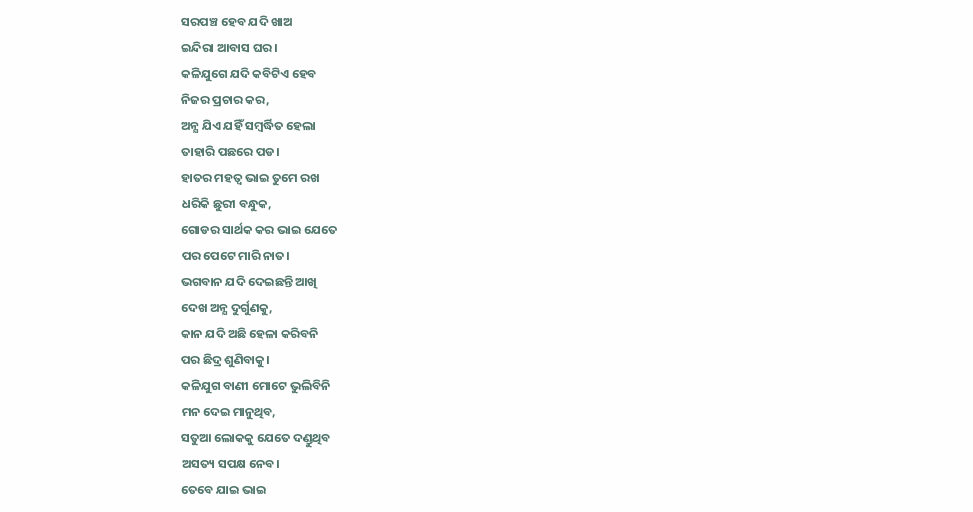ସରପଞ୍ଚ ହେବ ଯଦି ଖାଅ
ଇନ୍ଦିରା ଆବାସ ଘର।
କଳିଯୁଗେ ଯଦି କବିଟିଏ ହେବ
ନିଜର ପ୍ରଚାର କର,
ଅନ୍ଯ ଯିଏ ଯହିଁ ସମ୍ବର୍ଦ୍ଧିତ ହେଲା
ତାହାରି ପଛରେ ପଡ।
ହାତର ମହତ୍ଵ ଭାଇ ତୁମେ ରଖ
ଧରିକି ଛୁରୀ ବନ୍ଧୁକ,
ଗୋଡର ସାର୍ଥକ କର ଭାଇ ଯେତେ
ପର ପେଟେ ମାରି ନାତ।
ଭଗବାନ ଯଦି ଦେଇଛନ୍ତି ଆଖି
ଦେଖ ଅନ୍ଯ ଦୁର୍ଗୁଣକୁ,
କାନ ଯଦି ଅଛି ହେଳା କରିବନି
ପର ଛିଦ୍ର ଶୁଣିବାକୁ।
କଳିଯୁଗ ବାଣୀ ମୋଟେ ଭୁଲିବିନି
ମନ ଦେଇ ମାନୁଥିବ,
ସତୁଆ ଲୋକକୁ ଯେତେ ଦଣ୍ଡୁଥିବ
ଅସତ୍ୟ ସପକ୍ଷ ନେବ।
ତେବେ ଯାଇ ଭାଇ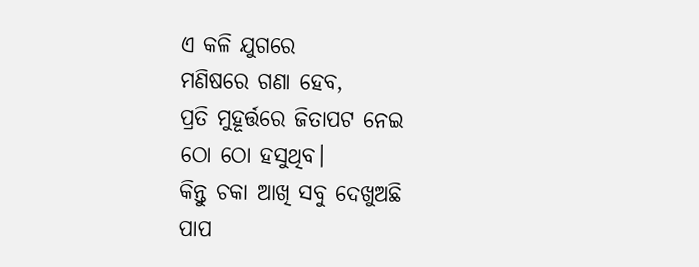ଏ କଳି ଯୁଗରେ
ମଣିଷରେ ଗଣା ହେବ,
ପ୍ରତି ମୁହୂର୍ତ୍ତରେ ଜିତାପଟ ନେଇ
ଠୋ ଠୋ ହସୁଥିବ।
କିନ୍ତୁ ଚକା ଆଖି ସବୁ ଦେଖୁଅଛି
ପାପ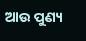ଆଉ ପୁଣ୍ୟ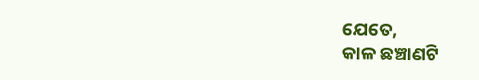ଯେତେ,
କାଳ ଛଞ୍ଚାଣଟି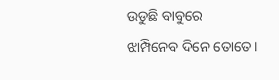ଉଡୁଛି ବାବୁରେ
ଝାମ୍ପିନେବ ଦିନେ ତୋତେ।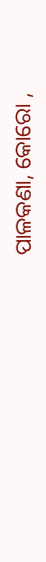ପାଳକଣା, କୋରୋ ,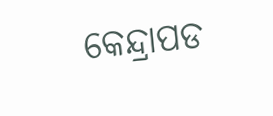କେନ୍ଦ୍ରାପଡ